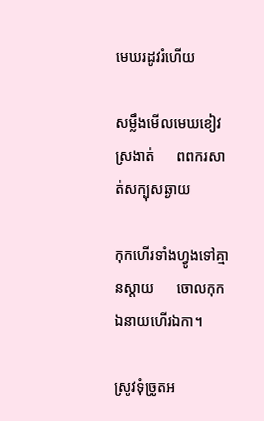មេឃរដូវរំហើយ

សម្លឹងមើលមេឃខៀវស្រងាត់      ពពករសាត់សក្បុសឆ្ងាយ

កុកហើរទាំងហ្វូងទៅគ្មានស្ដាយ      ចោលកុកឯនាយហើរឯកា។

ស្រូវទុំច្រូតអ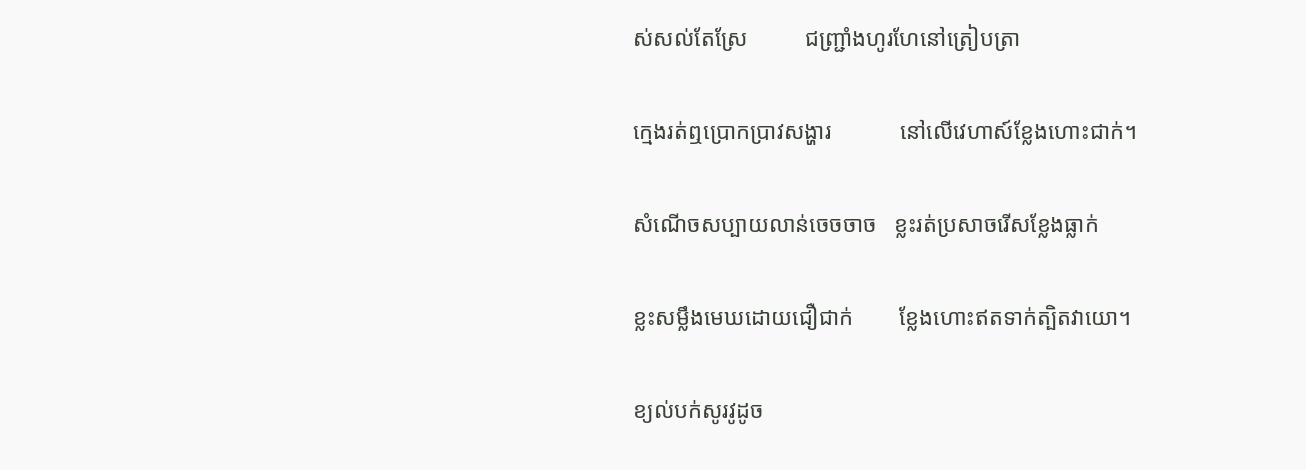ស់សល់តែស្រែ          ជញ្ជ្រាំងហូរហែនៅត្រៀបត្រា

ក្មេងរត់ឮប្រោកប្រាវសង្ហារ            នៅលើវេហាស៍ខ្លែងហោះជាក់។

សំណើចសប្បាយលាន់ចេចចាច   ខ្លះរត់ប្រសាចរើសខ្លែងធ្លាក់

ខ្លះសម្លឹងមេឃដោយជឿជាក់        ខ្លែងហោះឥតទាក់ត្បិតវាយោ។

ខ្យល់បក់សូរវូដូច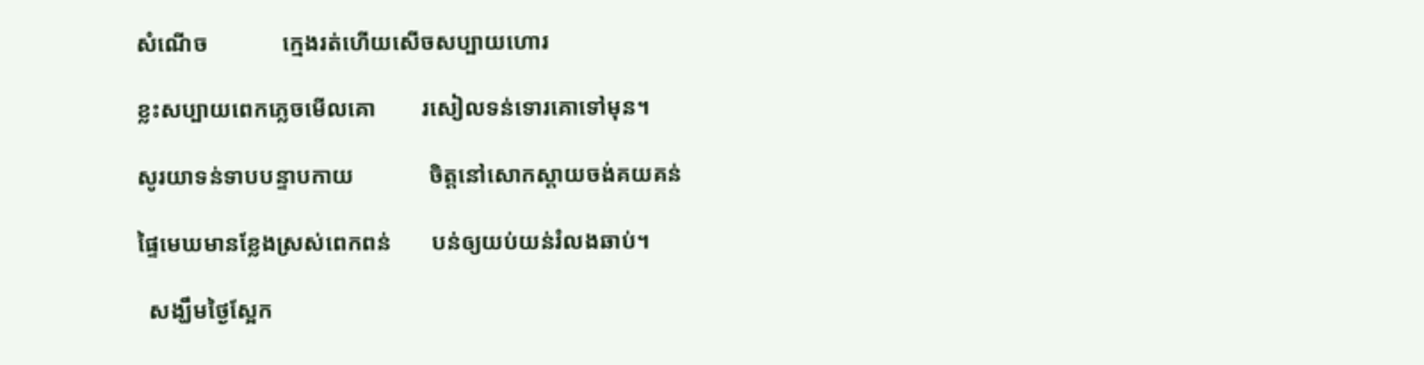សំណើច             ក្មេងរត់ហើយសើចសប្បាយហោរ

ខ្លះសប្បាយពេកភ្លេចមើលគោ        រសៀលទន់ទោរគោទៅមុន។

សូរយាទន់ទាបបន្ទាបកាយ             ចិត្តនៅសោកស្តាយចង់គយគន់

ផ្ទៃមេឃមានខ្លែងស្រស់ពេកពន់       បន់ឲ្យយប់យន់រំលងឆាប់។

  សង្ឃឹមថ្ងៃស្អែក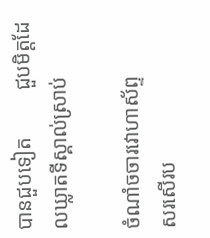បានជួបទៀត         ជួបមិត្តដែលឃ្លាតទីស្គាល់ស្រាប់

ចំណាំចចារវោហាស័ព្ទ                     សរសើរប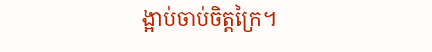ង្អាប់ចាប់ចិត្តក្រៃ។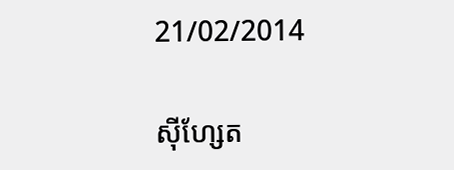21/02/2014

ស៊ីហ្សែត